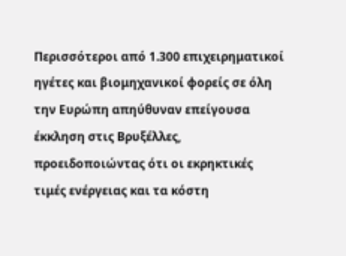Περισσότεροι από 1.300 επιχειρηματικοί ηγέτες και βιομηχανικοί φορείς σε όλη την Ευρώπη απηύθυναν επείγουσα έκκληση στις Βρυξέλλες, προειδοποιώντας ότι οι εκρηκτικές τιμές ενέργειας και τα κόστη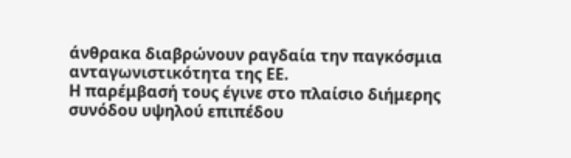άνθρακα διαβρώνουν ραγδαία την παγκόσμια ανταγωνιστικότητα της ΕΕ.
Η παρέμβασή τους έγινε στο πλαίσιο διήμερης συνόδου υψηλού επιπέδου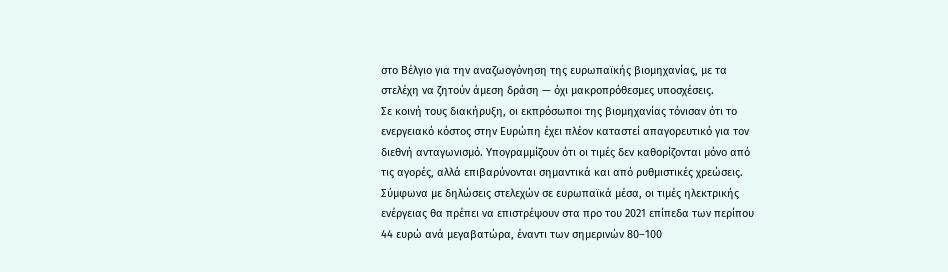στο Βέλγιο για την αναζωογόνηση της ευρωπαϊκής βιομηχανίας, με τα στελέχη να ζητούν άμεση δράση — όχι μακροπρόθεσμες υποσχέσεις.
Σε κοινή τους διακήρυξη, οι εκπρόσωποι της βιομηχανίας τόνισαν ότι το ενεργειακό κόστος στην Ευρώπη έχει πλέον καταστεί απαγορευτικό για τον διεθνή ανταγωνισμό. Υπογραμμίζουν ότι οι τιμές δεν καθορίζονται μόνο από τις αγορές, αλλά επιβαρύνονται σημαντικά και από ρυθμιστικές χρεώσεις.
Σύμφωνα με δηλώσεις στελεχών σε ευρωπαϊκά μέσα, οι τιμές ηλεκτρικής ενέργειας θα πρέπει να επιστρέψουν στα προ του 2021 επίπεδα των περίπου 44 ευρώ ανά μεγαβατώρα, έναντι των σημερινών 80–100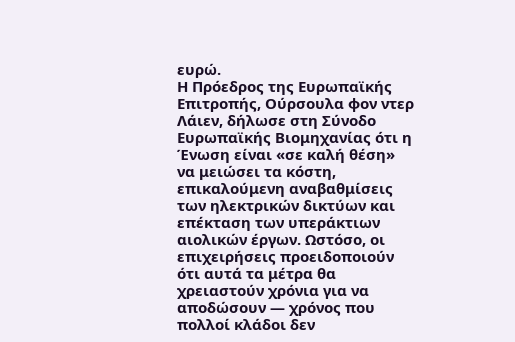ευρώ.
Η Πρόεδρος της Ευρωπαϊκής Επιτροπής, Ούρσουλα φον ντερ Λάιεν, δήλωσε στη Σύνοδο Ευρωπαϊκής Βιομηχανίας ότι η Ένωση είναι «σε καλή θέση» να μειώσει τα κόστη, επικαλούμενη αναβαθμίσεις των ηλεκτρικών δικτύων και επέκταση των υπεράκτιων αιολικών έργων. Ωστόσο, οι επιχειρήσεις προειδοποιούν ότι αυτά τα μέτρα θα χρειαστούν χρόνια για να αποδώσουν — χρόνος που πολλοί κλάδοι δεν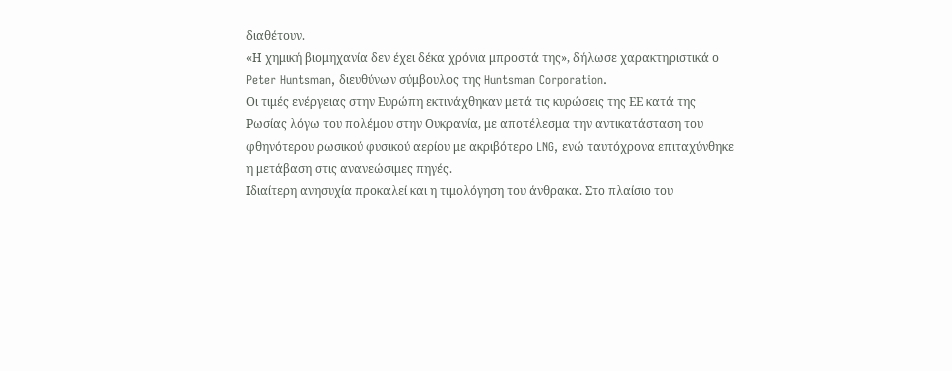διαθέτουν.
«Η χημική βιομηχανία δεν έχει δέκα χρόνια μπροστά της», δήλωσε χαρακτηριστικά ο Peter Huntsman, διευθύνων σύμβουλος της Huntsman Corporation.
Οι τιμές ενέργειας στην Ευρώπη εκτινάχθηκαν μετά τις κυρώσεις της ΕΕ κατά της Ρωσίας λόγω του πολέμου στην Ουκρανία, με αποτέλεσμα την αντικατάσταση του φθηνότερου ρωσικού φυσικού αερίου με ακριβότερο LNG, ενώ ταυτόχρονα επιταχύνθηκε η μετάβαση στις ανανεώσιμες πηγές.
Ιδιαίτερη ανησυχία προκαλεί και η τιμολόγηση του άνθρακα. Στο πλαίσιο του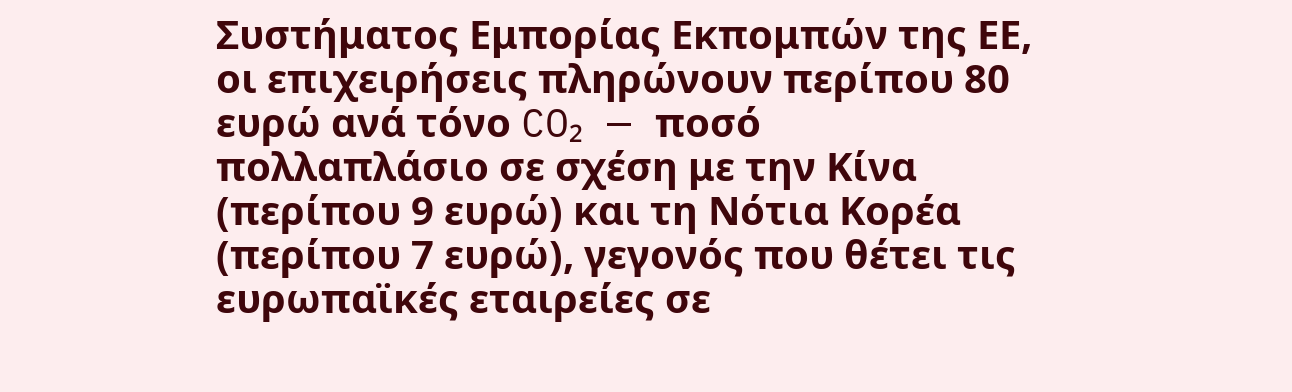Συστήματος Εμπορίας Εκπομπών της ΕΕ, οι επιχειρήσεις πληρώνουν περίπου 80 ευρώ ανά τόνο CO₂ — ποσό πολλαπλάσιο σε σχέση με την Κίνα (περίπου 9 ευρώ) και τη Νότια Κορέα (περίπου 7 ευρώ), γεγονός που θέτει τις ευρωπαϊκές εταιρείες σε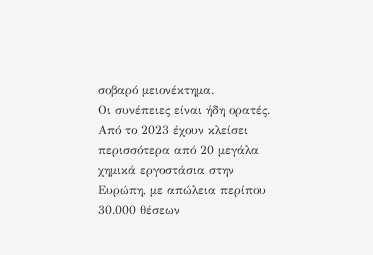σοβαρό μειονέκτημα.
Οι συνέπειες είναι ήδη ορατές. Από το 2023 έχουν κλείσει περισσότερα από 20 μεγάλα χημικά εργοστάσια στην Ευρώπη, με απώλεια περίπου 30.000 θέσεων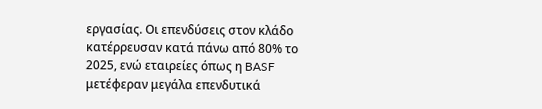εργασίας. Οι επενδύσεις στον κλάδο κατέρρευσαν κατά πάνω από 80% το 2025, ενώ εταιρείες όπως η BASF μετέφεραν μεγάλα επενδυτικά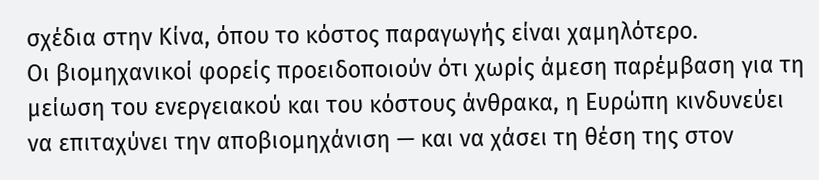σχέδια στην Κίνα, όπου το κόστος παραγωγής είναι χαμηλότερο.
Οι βιομηχανικοί φορείς προειδοποιούν ότι χωρίς άμεση παρέμβαση για τη μείωση του ενεργειακού και του κόστους άνθρακα, η Ευρώπη κινδυνεύει να επιταχύνει την αποβιομηχάνιση — και να χάσει τη θέση της στον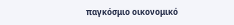παγκόσμιο οικονομικό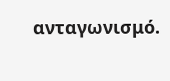ανταγωνισμό.